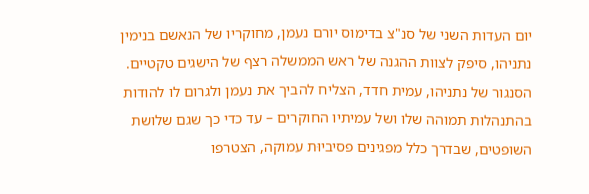יום העדות השני של סנ"צ בדימוס יורם נעמן, מחוקריו של הנאשם בנימין נתניהו, סיפק לצוות ההגנה של ראש הממשלה רצף של הישגים טקטיים. הסנגור של נתניהו, עמית חדד, הצליח להביך את נעמן ולגרום לו להודות בהתנהלות תמוהה שלו ושל עמיתיו החוקרים – עד כדי כך שגם שלושת השופטים, שבדרך כלל מפגינים פסיביוּת עמוקה, הצטרפו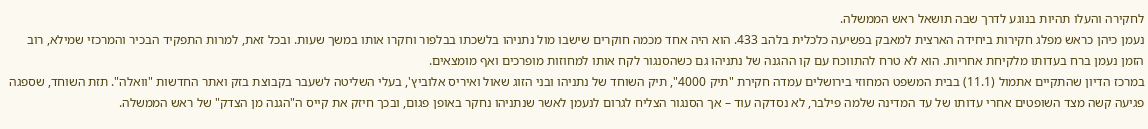לחקירה והעלו תהיות בנוגע לדרך שבה תושאל ראש הממשלה.
נעמן כיהן כראש מפלג חקירות ביחידה הארצית למאבק בפשיעה כלכלית בלהב 433. הוא היה אחד מכמה חוקרים שישבו מול נתניהו בלשכתו בבלפור וחקרו אותו במשך שעות. ובכל זאת, למרות התפקיד הבכיר והמרכזי שמילא, רוב הזמן נעמן ברח בעדותו מלקיחת אחריות. הוא לא טרח להתווכח עם קו ההגנה של נתניהו גם כשהסנגור לקח אותו למחוזות מופרכים ואף מומצאים.
במרכז הדיון שהתקיים אתמול (11.1) בבית המשפט המחוזי בירושלים עמדה חקירת "תיק 4000", תיק השוחד של נתניהו ובני הזוג שאול ואיריס אלוביץ', בעלי השליטה לשעבר בקבוצת בזק ואתר החדשות "וואלה". תזת השוחד, שספגה פגיעה קשה מצד השופטים אחרי עדותו של עד המדינה שלמה פילבר, לא נסדקה עוד – אך הסנגור הצליח לגרום לנעמן לאשר שנתניהו נחקר באופן פגום, ובכך חיזק את קייס ה"הגנה מן הצדק" של ראש הממשלה.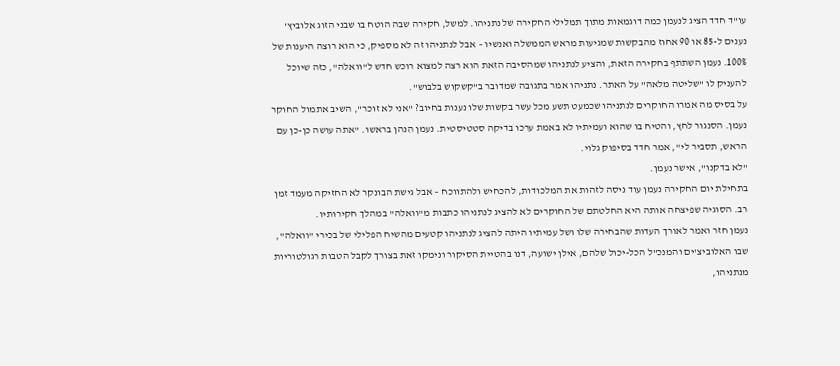עו"ד חדד הציג לנעמן כמה דוגמאות מתוך תמלילי החקירה של נתניהו. למשל, חקירה שבה הוטח בו שבני הזוג אלוביץ' נענים ל-85 או 90 אחוז מהבקשות שמגיעות מראש הממשלה ואנשיו – אבל לנתניהו זה לא מספיק, כי הוא רוצה היענות של 100%. נעמן השתתף בחקירה הזאת, והציע לנתניהו שמהסיבה הזאת הוא רצה למצוא רוכש חדש ל"וואלה", כזה שיוכל להעניק לו "שליטה מלאה" על האתר. נתניהו אמר בתגובה שמדובר ב"קשקוש בלבוש".
על בסיס מה אמרו החוקרים לנתניהו שכמעט תשע מכל עשר בקשות שלו נענות בחיוב? "אני לא זוכר", השיב אתמול החוקר נעמן. הסנגור לחץ, והטיח בו שהוא ועמיתיו לא באמת ערכו בדיקה סטטיסטית. נעמן הִנהן בראשו. "אתה עושה כן-כן עם הראש, תסביר לי", אמר חדד בסיפוק גלוי.
"לא בדקנו", אישר נעמן.
בתחילת יום החקירה נעמן עוד ניסה לזהות את המלכודות, להכחיש ולהתווכח – אבל גישת הבונקר לא החזיקה מעמד זמן רב. הסוגיה שפיצחה אותה היא החלטתם של החוקרים לא להציג לנתניהו כתבות מ"וואלה" במהלך חקירותיו.
נעמן חזר ואמר לאורך העדות שהבחירה שלו ושל עמיתיו היתה להציג לנתניהו קטעים מהשיח הפלילי של בכירי "וואלה", שבו האלוביצ'ים והמנכ"ל הכל-יכול שלהם, אילן ישועה, דנו בהטיית הסיקור ונימקו זאת בצורך לקבל הטבות רגולטוריות מנתניהו,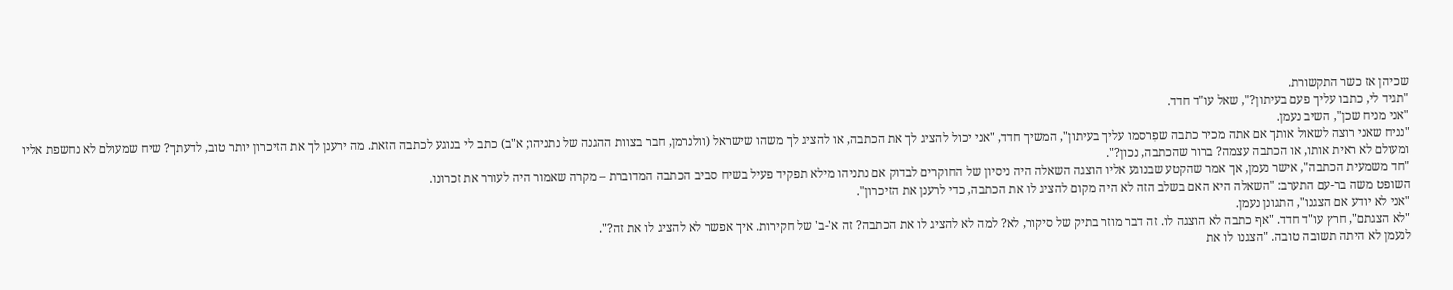שכיהן אז כשר התקשורת.
"תגיד לי, כתבו עליך פעם בעיתון?", שאל עו"ד חדד.
"אני מניח שכן", השיב נעמן.
"נניח שאני רוצה לשאול אותך אם אתה מכיר כתבה שפִרסמו עליך בעיתון", המשיך חדד, "אני יכול להציג לך את הכתבה, או להציג לך משהו שישראל (וולנרמן, חבר בצוות ההגנה של נתניהו; א"ב) כתב לי בנוגע לכתבה הזאת. מה ירענן לך את הזיכרון יותר טוב, לדעתך? שיח שמעולם לא נחשפת אליו ומעולם לא ראית אותו, או הכתבה עצמה? ברור שהכתבה, נכון?".
"חד משמעית הכתבה", אישר נעמן, אך אמר שהקטע שבנוגע אליו הוצגה השאלה היה ניסיון של החוקרים לבדוק אם נתניהו מילא תפקיד פעיל בשיח סביב הכתבה המדוברת – מקרה שאמור היה לעורר את זכרונו.
השופט משה בר-עם התערב: "השאלה היא האם בשלב הזה לא היה מקום להציג לו את הכתבה, כדי לרענן את הזיכרון".
"אני לא יודע אם הצגנו", התגונן נעמן.
"לא הצגתם", חרץ עו"ד חדד. "אף כתבה לא הוצגה לו. זה דבר מוזר בתיק של סיקור, לא? למה לא להציג לו את הכתבה? זה א'-ב' של חקירות. איך אפשר לא להציג לו את זה?".
לנעמן לא היתה תשובה טובה. "הצגנו לו את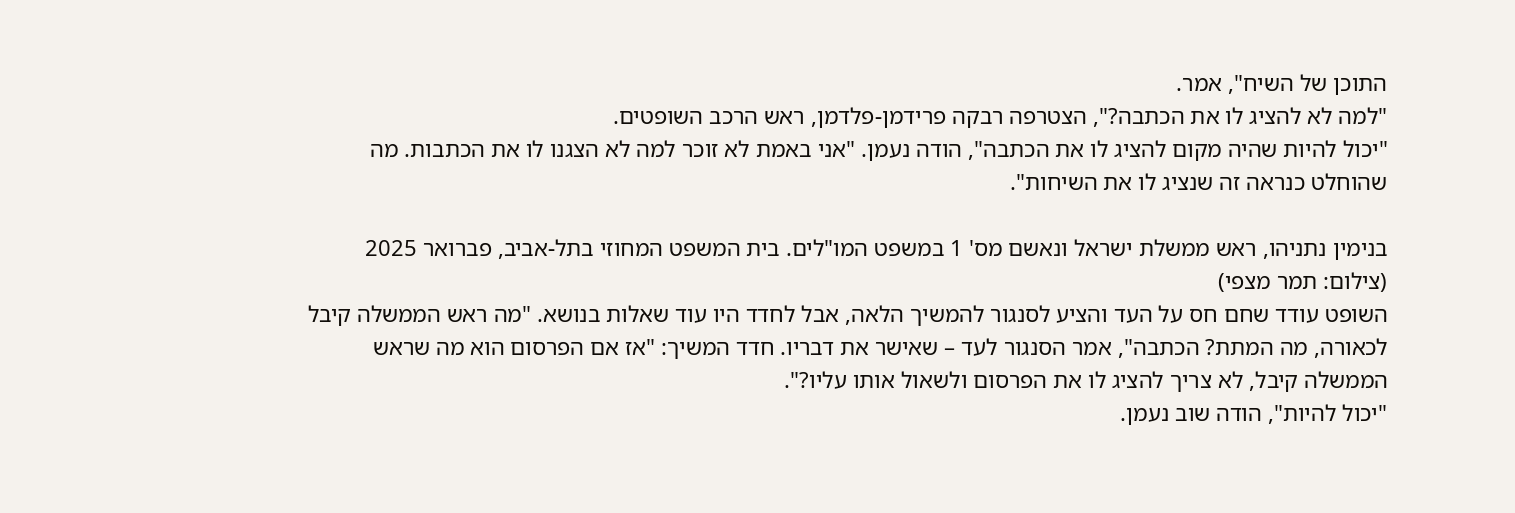התוכן של השיח", אמר.
"למה לא להציג לו את הכתבה?", הצטרפה רבקה פרידמן-פלדמן, ראש הרכב השופטים.
"יכול להיות שהיה מקום להציג לו את הכתבה", הודה נעמן. "אני באמת לא זוכר למה לא הצגנו לו את הכתבות. מה שהוחלט כנראה זה שנציג לו את השיחות".

בנימין נתניהו, ראש ממשלת ישראל ונאשם מס' 1 במשפט המו"לים. בית המשפט המחוזי בתל-אביב, פברואר 2025 (צילום: תמר מצפי)
השופט עודד שחם חס על העד והציע לסנגור להמשיך הלאה, אבל לחדד היו עוד שאלות בנושא. "מה ראש הממשלה קיבל לכאורה, מה המתת? הכתבה", אמר הסנגור לעד – שאישר את דבריו. חדד המשיך: "אז אם הפרסום הוא מה שראש הממשלה קיבל, לא צריך להציג לו את הפרסום ולשאול אותו עליו?".
"יכול להיות", הודה שוב נעמן.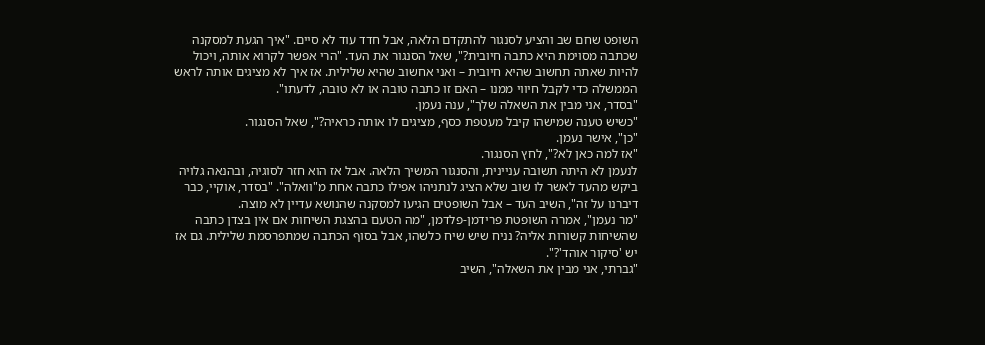השופט שחם שב והציע לסנגור להתקדם הלאה, אבל חדד עוד לא סיים. "איך הגעת למסקנה שכתבה מסוימת היא כתבה חיובית?", שאל הסנגור את העד. "הרי אפשר לקרוא אותה, ויכול להיות שאתה תחשוב שהיא חיובית – ואני אחשוב שהיא שלילית. אז איך לא מציגים אותה לראש הממשלה כדי לקבל חיווי ממנו – האם זו כתבה טובה או לא טובה, לדעתו".
"בסדר, אני מבין את השאלה שלך", ענה נעמן.
"כשיש טענה שמישהו קיבל מעטפת כסף, מציגים לו אותה כראיה?", שאל הסנגור.
"כן", אישר נעמן.
"אז למה כאן לא?", לחץ הסנגור.
לנעמן לא היתה תשובה עניינית, והסנגור המשיך הלאה. אבל אז הוא חזר לסוגיה, ובהנאה גלויה ביקש מהעד לאשר לו שוב שלא הציג לנתניהו אפילו כתבה אחת מ"וואלה". "בסדר, אוקיי, כבר דיברנו על זה", השיב העד – אבל השופטים הגיעו למסקנה שהנושא עדיין לא מוצה.
"מר נעמן", אמרה השופטת פרידמן-פלדמן, "מה הטעם בהצגת השיחות אם אין בצדן כתבה שהשיחות קשורות אליה? נניח שיש שיח כלשהו, אבל בסוף הכתבה שמתפרסמת שלילית. גם אז יש 'סיקור אוהד'?".
"גברתי, אני מבין את השאלה", השיב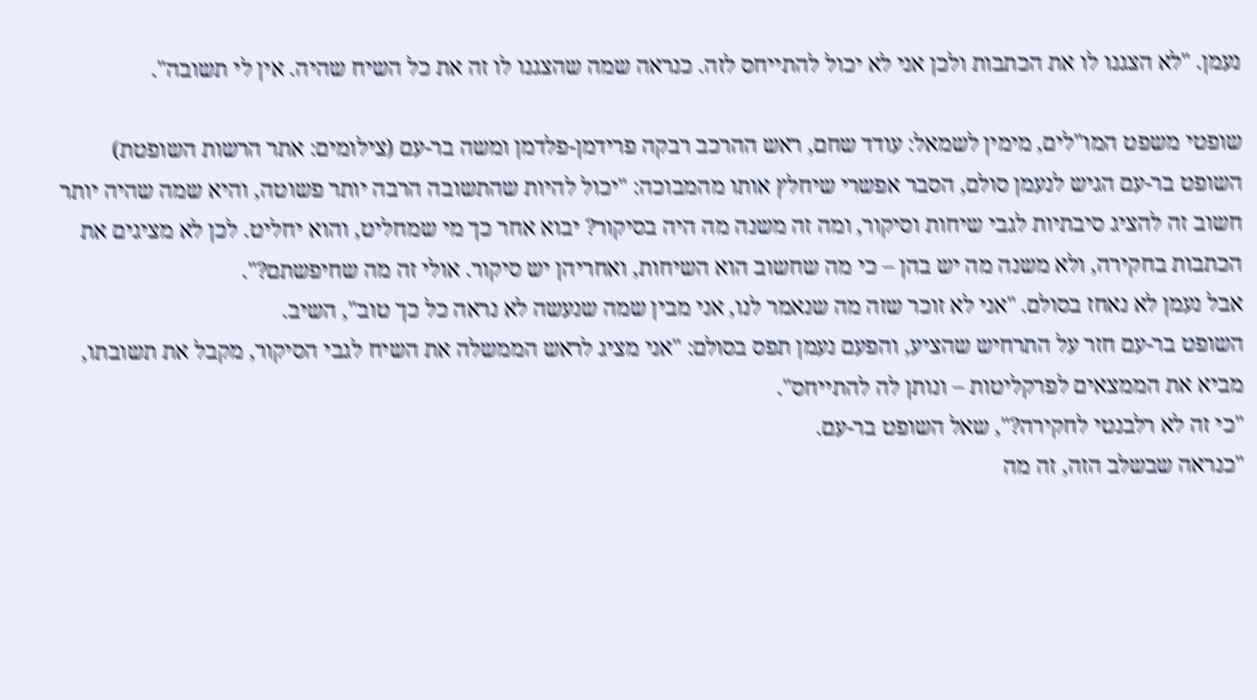נעמן. "לא הצגנו לו את הכתבות ולכן אני לא יכול להתייחס לזה. כנראה שמה שהצגנו לו זה את כל השיח שהיה. אין לי תשובה".

שופטי משפט המו"לים, מימין לשמאל: עודד שחם, ראש ההרכב רבקה פרידמן-פלדמן ומשה בר-עם (צילומים: אתר הרשות השופטת)
השופט בר-עם הגיש לנעמן סולם, הסבר אפשרי שיחלץ אותו מהמבוכה: "יכול להיות שהתשובה הרבה יותר פשוטה, והיא שמה שהיה יותר חשוב זה להציג סיבתיות לגבי שיחות וסיקור, ומה זה משנה מה היה בסיקור? יבוא אחר כך מי שמחליט, והוא יחליט. לכן לא מציגים את הכתבות בחקירה, ולא משנה מה יש בהן – כי מה שחשוב הוא השיחות, ואחריהן יש סיקור. אולי זה מה שחיפשתם?".
אבל נעמן לא נאחז בסולם. "אני לא זוכר שזה מה שנאמר לנו, אני מבין שמה שנעשה לא נראה כל כך טוב", השיב.
השופט בר-עם חזר על התרחיש שהציע, והפעם נעמן תפס בסולם: "אני מציג לראש הממשלה את השיח לגבי הסיקור, מקבל את תשובתו, מביא את הממצאים לפרקליטות – ונותן לה להתייחס".
"כי זה לא רלבנטי לחקירה?", שאל השופט בר-עם.
"כנראה שבשלב הזה, זה מה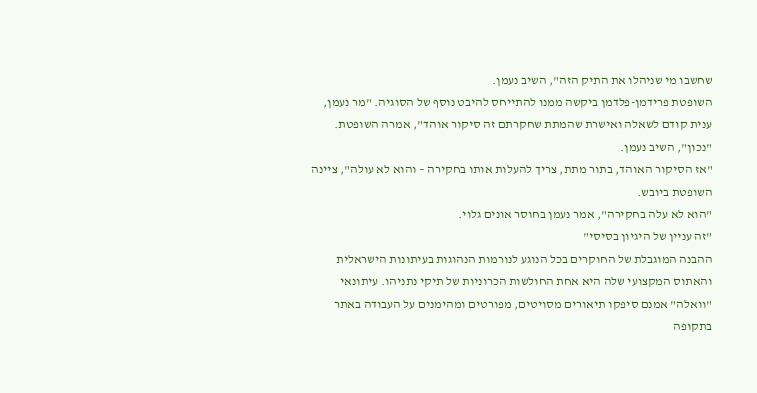שחשבו מי שניהלו את התיק הזה", השיב נעמן.
השופטת פרידמן-פלדמן ביקשה ממנו להתייחס להיבט נוסף של הסוגיה. "מר נעמן, ענית קודם לשאלה ואישרת שהמתת שחקרתם זה סיקור אוהד", אמרה השופטת.
"נכון", השיב נעמן.
"אז הסיקור האוהד, בתור מתת, צריך להעלות אותו בחקירה – והוא לא עולה", ציינה השופטת ביובש.
"הוא לא עלה בחקירה", אמר נעמן בחוסר אונים גלוי.
"זה עניין של היגיון בסיסי"
ההבנה המוגבלת של החוקרים בכל הנוגע לנורמות הנהוגות בעיתונות הישראלית והאתוס המקצועי שלה היא אחת החולשות הכרוניות של תיקי נתניהו. עיתונאי "וואלה" אמנם סיפקו תיאורים מסויטים, מפורטים ומהימנים על העבודה באתר בתקופה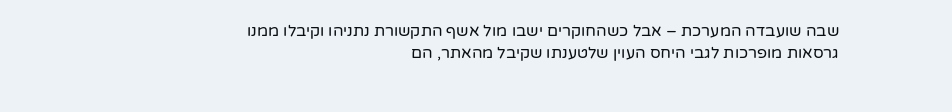שבה שועבדה המערכת – אבל כשהחוקרים ישבו מול אשף התקשורת נתניהו וקיבלו ממנו גרסאות מופרכות לגבי היחס העוין שלטענתו שקיבל מהאתר, הם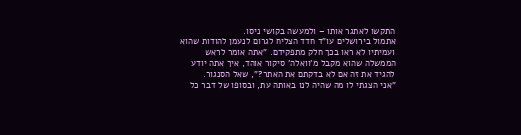התקשו לאתגר אותו – ולמעשה בקושי ניסו.
אתמול בירושלים עו"ד חדד הצליח לגרום לנעמן להודות שהוא ועמיתיו לא ראו בכך חלק מתפקידם. "אתה אומר לראש הממשלה שהוא מקבל מ'וואלה' סיקור אוהד, איך אתה יודע להגיד את זה אם לא בדקתם את האתר?", שאל הסנגור.
"אני הצגתי לו מה שהיה לנו באותה עת, ובסופו של דבר כל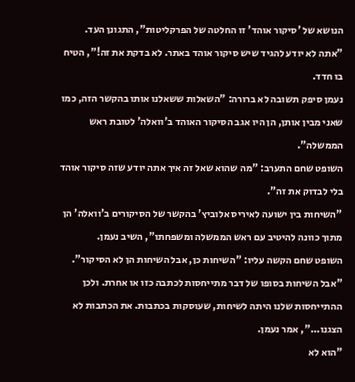הנושא של 'סיקור אוהד' זו החלטה של הפרקליטות", התגונן העד.
"אתה לא יודע להגיד שיש סיקור אוהד באתר. לא בדקת את זה!", הטיח בו חדד.
נעמן סיפק תשובה לא ברורה: "השאלות ששאלנו אותו בהקשר הזה, כמו שאני מבין אותן, הן היו אגב הסיקור האוהד ב'וואלה' לטובת ראש הממשלה".
השופט שחם התערב: "מה שהוא שאל זה איך אתה יודע שזה סיקור אוהד בלי לבדוק את זה".
"השיחות בין ישועה לאיריס אלוביץ' בהקשר של הסיקורים ב'וואלה' הן מתוך כוונה להיטיב עם ראש הממשלה ומשפחתו", השיב נעמן.
השופט שחם הקשה עליו: "השיחות כן, אבל השיחות הן לא הסיקור".
"אבל השיחות בסופו של דבר מתייחסות לכתבה כזו או אחרת. ולכן ההתייחסות שלנו היתה לשיחות, שעוסקות בכתבות. את הכתבות לא הצגנו...", אמר נעמן.
"הוא לא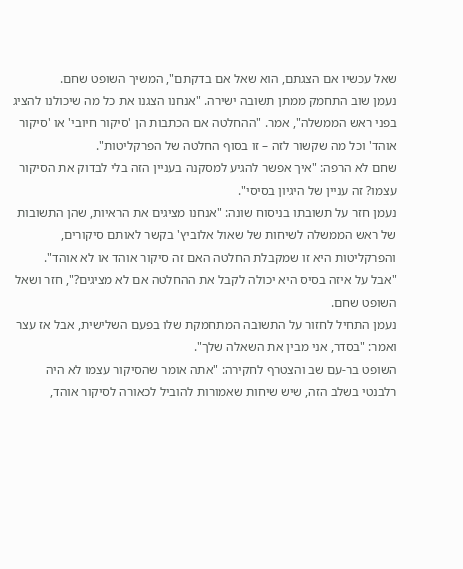שאל עכשיו אם הצגתם, הוא שאל אם בדקתם", המשיך השופט שחם.
נעמן שוב התחמק ממתן תשובה ישירה. "אנחנו הצגנו את כל מה שיכולנו להציג בפני ראש הממשלה", אמר. "ההחלטה אם הכתבות הן 'סיקור חיובי' או 'סיקור אוהד' וכל מה שקשור לזה – זו בסוף החלטה של הפרקליטות".
שחם לא הרפה: "איך אפשר להגיע למסקנה בעניין הזה בלי לבדוק את הסיקור עצמו? זה עניין של היגיון בסיסי".
נעמן חזר על תשובתו בניסוח שונה: "אנחנו מציגים את הראיות, שהן התשובות של ראש הממשלה לשיחות של שאול אלוביץ' בקשר לאותם סיקורים, והפרקליטות היא זו שמקבלת החלטה האם זה סיקור אוהד או לא אוהד".
"אבל על איזה בסיס היא יכולה לקבל את ההחלטה אם לא מציגים?", חזר ושאל השופט שחם.
נעמן התחיל לחזור על התשובה המתחמקת שלו בפעם השלישית, אבל אז עצר ואמר: "בסדר, אני מבין את השאלה שלך".
השופט בר-עם שב והצטרף לחקירה: "אתה אומר שהסיקור עצמו לא היה רלבנטי בשלב הזה, שיש שיחות שאמורות להוביל לכאורה לסיקור אוהד,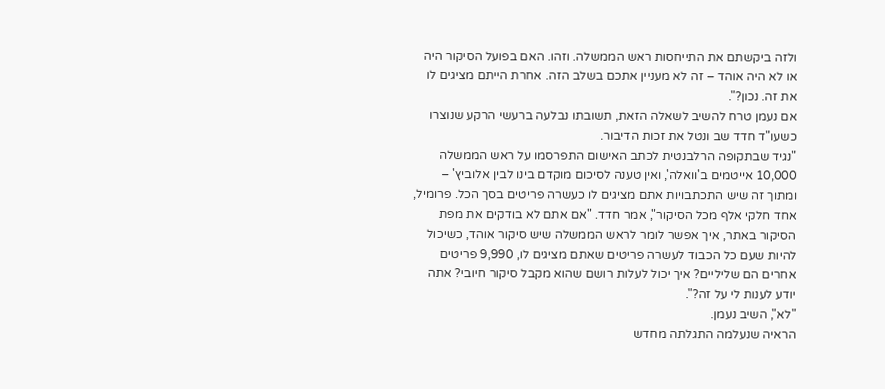ולזה ביקשתם את התייחסות ראש הממשלה. וזהו. האם בפועל הסיקור היה או לא היה אוהד – זה לא מעניין אתכם בשלב הזה. אחרת הייתם מציגים לו את זה. נכון?".
אם נעמן טרח להשיב לשאלה הזאת, תשובתו נבלעה ברעשי הרקע שנוצרו כשעו"ד חדד שב ונטל את זכות הדיבור.
"נגיד שבתקופה הרלבנטית לכתב האישום התפרסמו על ראש הממשלה 10,000 אייטמים ב'וואלה', ואין טענה לסיכום מוקדם בינו לבין אלוביץ' – ומתוך זה שיש התכתבויות אתם מציגים לו כעשרה פריטים בסך הכל. פרומיל, אחד חלקי אלף מכל הסיקור", אמר חדד. "אם אתם לא בודקים את מפת הסיקור באתר, איך אפשר לומר לראש הממשלה שיש סיקור אוהד, כשיכול להיות שעם כל הכבוד לעשרה פריטים שאתם מציגים לו, 9,990 פריטים אחרים הם שליליים? איך יכול לעלות רושם שהוא מקבל סיקור חיובי? אתה יודע לענות לי על זה?".
"לא", השיב נעמן.
הראיה שנעלמה התגלתה מחדש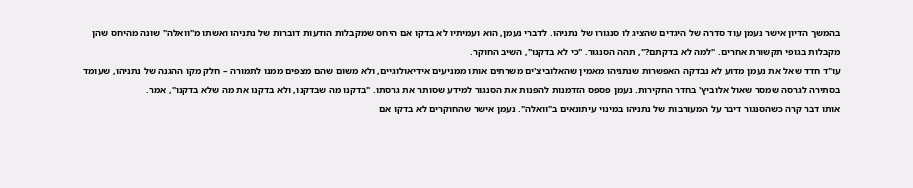בהמשך הדיון אישר נעמן עוד סדרה של היגדים שהציג לו סנגורו של נתניהו. לדברי נעמן, הוא ועמיתיו לא בדקו אם היחס שמקבלות הודעות דוברות של נתניהו ואשתו מ"וואלה" שונה מהיחס שהן מקבלות בגופי תקשורת אחרים. "למה לא בדקתם?", תהה הסנגור. "כי לא בדקנו", השיב החוקר.
עו"ד חדד שאל את נעמן מדוע לא נבדקה האפשרות שנתניהו מאמין שהאלוביצ'ים משרתים אותו ממניעים אידיאולוגיים, ולא משום שהם מצפים ממנו לתמורה – חלק מקו ההגנה של נתניהו, שעומד בסתירה לגרסה שמסר שאול אלוביץ' בחדר החקירות. נעמן פספס הזדמנות להפנות את הסנגור למידע שסותר את גרסתו. "בדקנו מה שבדקנו, ולא בדקנו את מה שלא בדקנו", אמר.
אותו דבר קרה כשהסנגור דיבר על המעורבות של נתניהו במינוי עיתונאים ב"וואלה". נעמן אישר שהחוקרים לא בדקו אם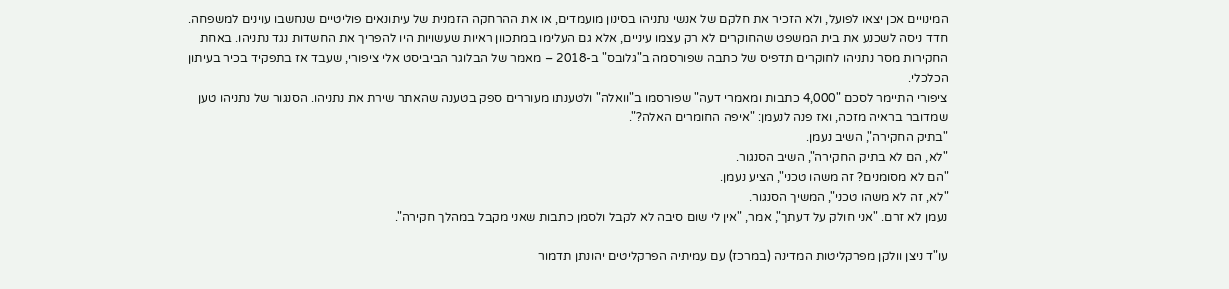המינויים אכן יצאו לפועל, ולא הזכיר את חלקם של אנשי נתניהו בסינון מועמדים, או את ההרחקה הזמנית של עיתונאים פוליטיים שנחשבו עוינים למשפחה.
חדד ניסה לשכנע את בית המשפט שהחוקרים לא רק עצמו עיניים, אלא גם העלימו במתכוון ראיות שעשויות היו להפריך את החשדות נגד נתניהו. באחת החקירות מסר נתניהו לחוקרים תדפיס של כתבה שפורסמה ב"גלובס" ב-2018 – מאמר של הבלוגר הביביסט אלי ציפורי, שעבד אז בתפקיד בכיר בעיתון הכלכלי.
ציפורי התיימר לסכם "4,000 כתבות ומאמרי דעה" שפורסמו ב"וואלה" ולטענתו מעוררים ספק בטענה שהאתר שירת את נתניהו. הסנגור של נתניהו טען שמדובר בראיה מזכה, ואז פנה לנעמן: "איפה החומרים האלה?".
"בתיק החקירה", השיב נעמן.
"לא, הם לא בתיק החקירה", השיב הסנגור.
"הם לא מסומנים? זה משהו טכני", הציע נעמן.
"לא, זה לא משהו טכני", המשיך הסנגור.
נעמן לא זרם. "אני חולק על דעתך", אמר, "אין לי שום סיבה לא לקבל ולסמן כתבות שאני מקבל במהלך חקירה".

עו"ד ניצן וולקן מפרקליטות המדינה (במרכז) עם עמיתיה הפרקליטים יהונתן תדמור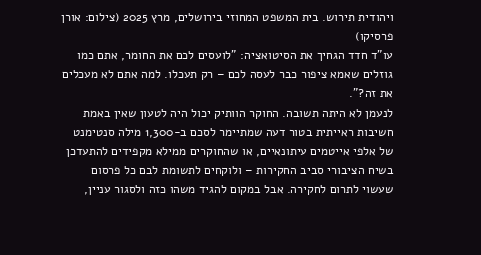ויהודית תירוש. בית המשפט המחוזי בירושלים, מרץ 2025 (צילום: אורן פרסיקו)
עו"ד חדד הגחיך את הסיטואציה: "לועסים לכם את החומר, אתם כמו גוזלים שאמא ציפור כבר לעסה לכם – רק תעכלו. למה אתם לא מעכלים את זה?".
לנעמן לא היתה תשובה. החוקר הוותיק יכול היה לטעון שאין באמת חשיבות ראייתית בטור דעה שמתיימר לסכם ב-1,300 מילה סנטימנט של אלפי אייטמים עיתונאיים, או שהחוקרים ממילא מקפידים להתעדכן בשיח הציבורי סביב החקירות – ולוקחים לתשומת לבם כל פרסום שעשוי לתרום לחקירה. אבל במקום להגיד משהו כזה ולסגור עניין,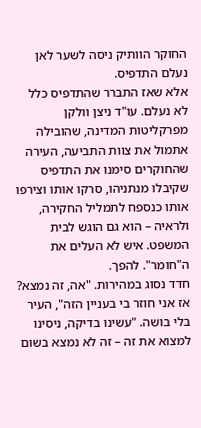החוקר הוותיק ניסה לשער לאן נעלם התדפיס.
אלא שאז התברר שהתדפיס כלל לא נעלם. עו"ד ניצן וולקן מפרקליטות המדינה, שהובילה אתמול את צוות התביעה, העירה שהחוקרים סימנו את התדפיס שקיבלו מנתניהו, סרקו אותו וצירפו אותו כנספח לתמליל החקירה, ולראיה – הוא גם הוגש לבית המשפט. איש לא העלים את ה"חומר". להפך.
חדד נסוג במהירות. "אה, זה נמצא? אז אני חוזר בי בעניין הזה", העיר בלי בושה. "עשינו בדיקה, ניסינו למצוא את זה – זה לא נמצא בשום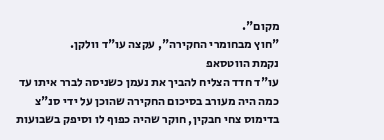מקום".
"חוץ מבחומרי החקירה", עקצה עו"ד וולקן.
נקמת הווטסאפ
עו"ד חדד הצליח להביך את נעמן כשניסה לברר איתו עד כמה היה מעורב בסיכום החקירה שהוכן על ידי סנ"צ בדימוס צחי חבקין, חוקר שהיה כפוף לו וסיפק בשבועות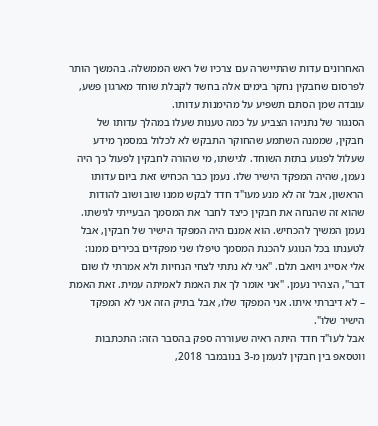האחרונים עדות שהתיישרה עם צרכיו של ראש הממשלה. בהמשך הותר לפרסום שחבקין נחקר בימים אלה בחשד לקבלת שוחד מארגון פשע, עובדה שמן הסתם תשפיע על מהימנות עדותו.
הסנגור של נתניהו הצביע על כמה טענות שעלו במהלך עדותו של חבקין, שממנה השתמע שהחוקר התבקש לא לכלול במסמך מידע שעלול לפגוע בתזת השוחד. לגישתו, מי שהורה לחבקין לפעול כך היה נעמן, שהיה המפקד הישיר שלו. נעמן כבר הכחיש זאת ביום עדותו הראשון, אבל זה לא מנע מעו"ד חדד לבקש ממנו שוב ושוב להודות שהוא זה שהנחה את חבקין כיצד לחבר את המסמך הבעייתי לגישתו.
נעמן המשיך להכחיש. הוא אמנם היה המפקד הישיר של חבקין, אבל לטענתו בכל הנוגע להכנת המסמך טיפלו שני מפקדים בכירים ממנו: אלי אסייג ויואב תלם. "אני לא נתתי לצחי הנחיות ולא אמרתי לו שום דבר", הצהיר נעמן. "אני אומר לך את האמת לאמיתה עמית. זאת האמת – לא דיברתי איתו. אני המפקד שלו, אבל בתיק הזה אני לא המפקד הישיר שלו".
אבל לעו"ד חדד היתה ראיה שעוררה ספק בהסבר הזה: התכתבות ווטסאפ בין חבקין לנעמן מ-3 בנובמבר 2018,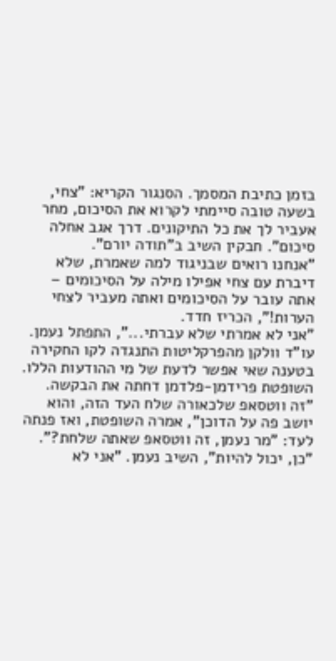בזמן כתיבת המסמך. הסנגור הקריא: "צחי, בשעה טובה סיימתי לקרוא את הסיכום, מחר אעביר לך את כל התיקונים. דרך אגב אחלה סיכום". חבקין השיב ב"תודה יורם".
"אנחנו רואים שבניגוד למה שאמרת, שלא דיברת עם צחי אפילו מילה על הסיכומים – אתה עובר על הסיכומים ואתה מעביר לצחי הערות!", הכריז חדד.
"אני לא אמרתי שלא עברתי...", התפתל נעמן. עו"ד וולקן מהפרקליטות התנגדה לקו החקירה בטענה שאי אפשר לדעת של מי ההודעות הללו. השופטת פרידמן-פלדמן דחתה את הבקשה. "זה ווטסאפ שלכאורה שלח העד הזה, והוא יושב פה על הדוכן", אמרה השופטת, ואז פנתה לעד: "מר נעמן, זה ווטסאפ שאתה שלחת?".
"כן, יכול להיות", השיב נעמן. "אני לא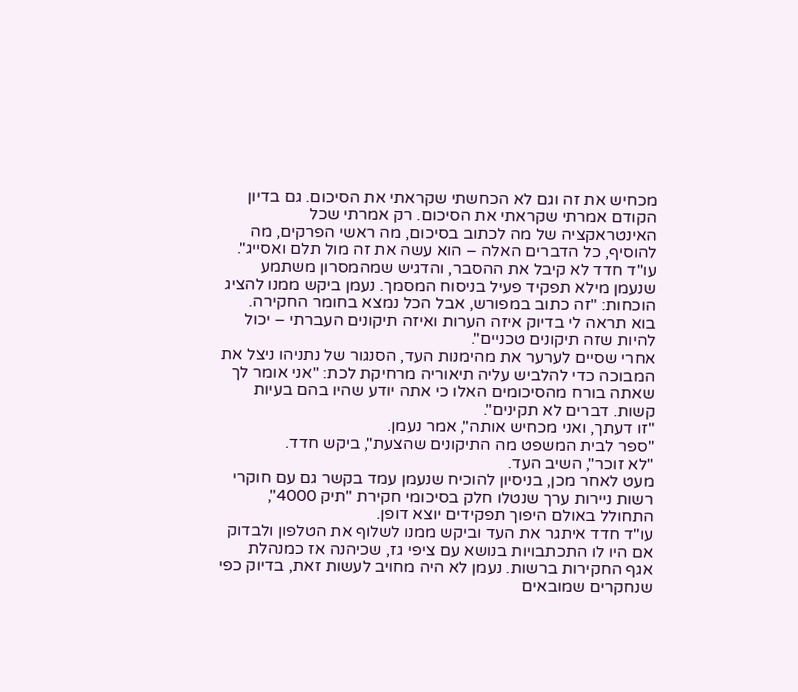מכחיש את זה וגם לא הכחשתי שקראתי את הסיכום. גם בדיון הקודם אמרתי שקראתי את הסיכום. רק אמרתי שכל האינטראקציה של מה לכתוב בסיכום, מה ראשי הפרקים, מה להוסיף, כל הדברים האלה – הוא עשה את זה מול תלם ואסייג".
עו"ד חדד לא קיבל את ההסבר, והדגיש שמהמסרון משתמע שנעמן מילא תפקיד פעיל בניסוח המסמך. נעמן ביקש ממנו להציג הוכחות: "זה כתוב במפורש, אבל הכל נמצא בחומר החקירה. בוא תראה לי בדיוק איזה הערות ואיזה תיקונים העברתי – יכול להיות שזה תיקונים טכניים".
אחרי שסיים לערער את מהימנות העד, הסנגור של נתניהו ניצל את המבוכה כדי להלביש עליה תיאוריה מרחיקת לכת: "אני אומר לך שאתה בורח מהסיכומים האלו כי אתה יודע שהיו בהם בעיות קשות. דברים לא תקינים".
"זו דעתך, ואני מכחיש אותה", אמר נעמן.
"ספר לבית המשפט מה התיקונים שהצעת", ביקש חדד.
"לא זוכר", השיב העד.
מעט לאחר מכן, בניסיון להוכיח שנעמן עמד בקשר גם עם חוקרי רשות ניירות ערך שנטלו חלק בסיכומי חקירת "תיק 4000", התחולל באולם היפוך תפקידים יוצא דופן.
עו"ד חדד איתגר את העד וביקש ממנו לשלוף את הטלפון ולבדוק אם היו לו התכתבויות בנושא עם ציפי גז, שכיהנה אז כמנהלת אגף החקירות ברשות. נעמן לא היה מחויב לעשות זאת, בדיוק כפי שנחקרים שמובאים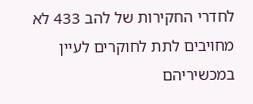לחדרי החקירות של להב 433 לא מחויבים לתת לחוקרים לעיין במכשיריהם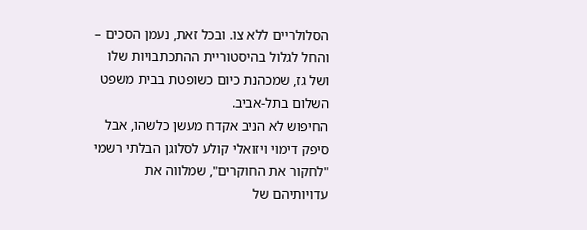הסלולריים ללא צו. ובכל זאת, נעמן הסכים – והחל לגלול בהיסטוריית ההתכתבויות שלו ושל גז, שמכהנת כיום כשופטת בבית משפט השלום בתל-אביב.
החיפוש לא הניב אקדח מעשן כלשהו, אבל סיפק דימוי ויזואלי קולע לסלוגן הבלתי רשמי "לחקור את החוקרים", שמלווה את עדויותיהם של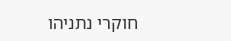חוקרי נתניהו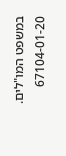במשפט המו"לים.
67104-01-20